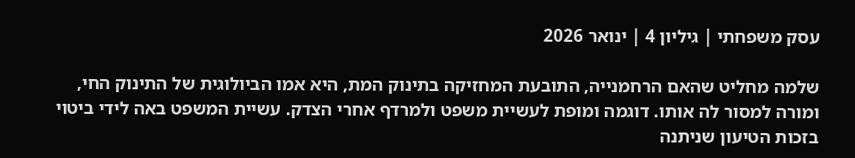עסק משפחתי | גיליון 4 | ינואר 2026

שלמה מחליט שהאם הרחמנייה, התובעת המחזיקה בתינוק המת, היא אמו הביולוגית של התינוק החי, ומורה למסור לה אותו. דוגמה ומופת לעשיית משפט ולמרדף אחרי הצדק. עשיית המשפט באה לידי ביטוי בזכות הטיעון שניתנה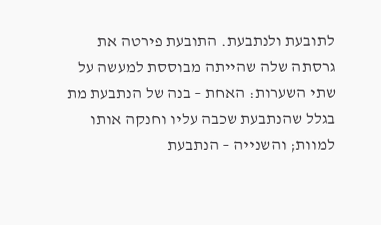לתובעת ולנתבעת. התובעת פירטה את גרסתה שלה שהייתה מבוססת למעשה על שתי השערות: האחת – בנה של הנתבעת מת בגלל שהנתבעת שכבה עליו וחנקה אותו למוות; והשנייה – הנתבעת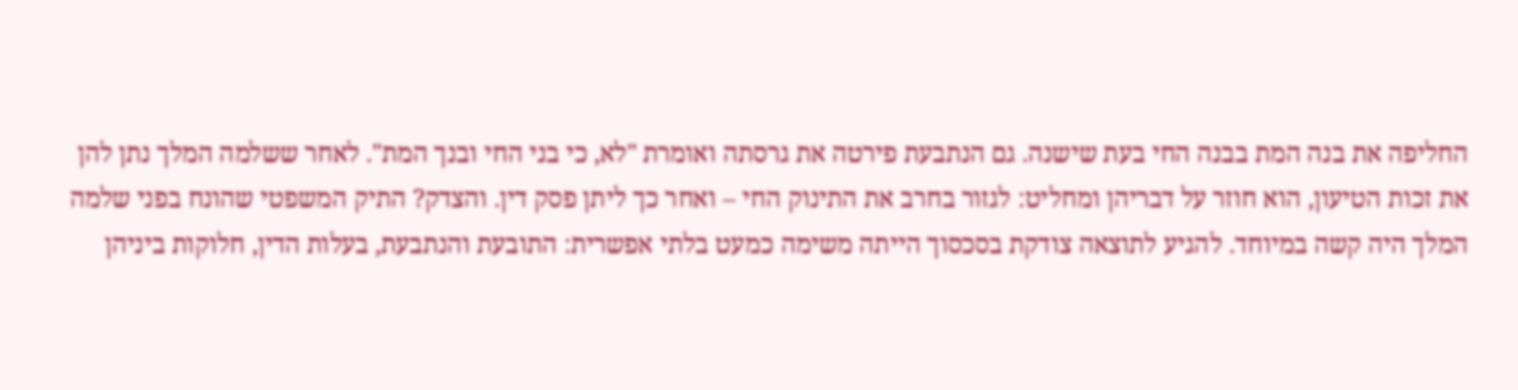החליפה את בנה המת בבנה החי בעת שישנה. גם הנתבעת פירטה את גרסתה ואומרת "לא, כי בני החי ובנך המת". לאחר ששלמה המלך נתן להן את זכות הטיעון, הוא חוזר על דבריהן ומחליט: לגזור בחרב את התינוק החי – ואחר כך ליתן פסק דין. והצדק? התיק המשפטי שהונח בפני שלמה המלך היה קשה במיוחד. להגיע לתוצאה צודקת בסכסוך הייתה משימה כמעט בלתי אפשרית: התובעת והנתבעת, בעלות הדין, חלוקות ביניהן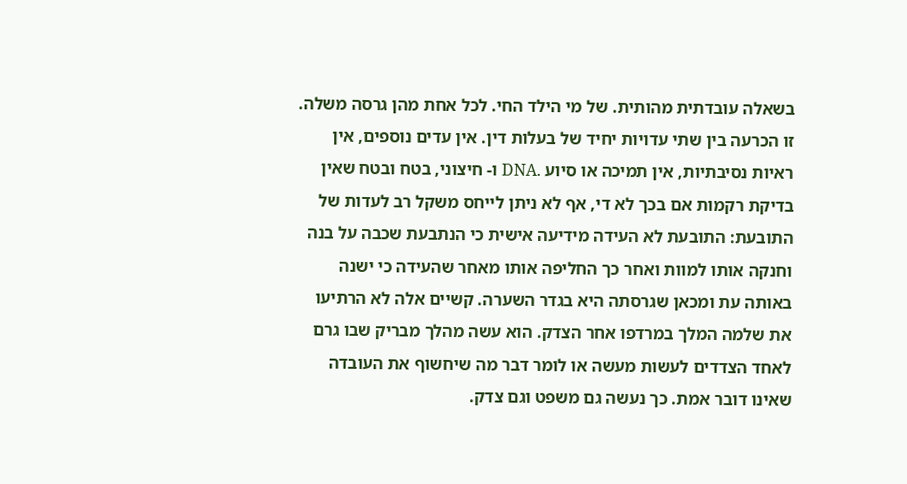בשאלה עובדתית מהותית. של מי הילד החי. לכל אחת מהן גרסה משלה. זו הכרעה בין שתי עדויות יחיד של בעלות דין. אין עדים נוספים, אין ראיות נסיבתיות, אין תמיכה או סיוע .DNA ו- חיצוני, בטח ובטח שאין בדיקת רקמות אם בכך לא די, אף לא ניתן לייחס משקל רב לעדות של התובעת: התובעת לא העידה מידיעה אישית כי הנתבעת שכבה על בנה וחנקה אותו למוות ואחר כך החליפה אותו מאחר שהעידה כי ישנה באותה עת ומכאן שגרסתה היא בגדר השערה. קשיים אלה לא הרתיעו את שלמה המלך במרדפו אחר הצדק. הוא עשה מהלך מבריק שבו גרם לאחד הצדדים לעשות מעשה או לומר דבר מה שיחשוף את העובדה שאינו דובר אמת. כך נעשה גם משפט וגם צדק.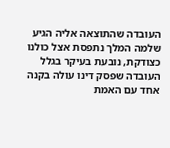העובדה שהתוצאה אליה הגיע שלמה המלך נתפסת אצל כולנו כצודקת, נובעת בעיקר בגלל העובדה שפסק דינו עולה בקנה אחד עם האמת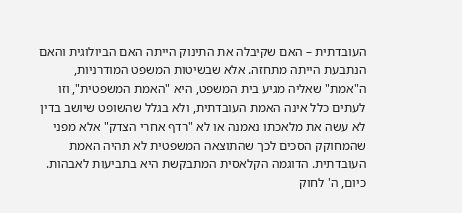העובדתית – האם שקיבלה את התינוק הייתה האם הביולוגית והאם הנתבעת הייתה מתחזה. אלא שבשיטות המשפט המודרניות, ה"אמת" שאליה מגיע בית המשפט, היא "האמת המשפטית", וזו לעתים כלל אינה האמת העובדתית, ולא בגלל שהשופט שיושב בדין לא עשה את מלאכתו נאמנה או לא "רדף אחרי הצדק" אלא מפני שהמחוקק הסכים לכך שהתוצאה המשפטית לא תהיה האמת העובדתית. הדוגמה הקלאסית המתבקשת היא בתביעות לאבהות. כיום, ה' לחוק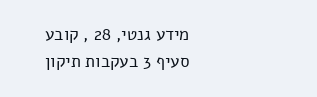מידע גנטי, 28 , קובע סעיף 3 בעקבות תיקון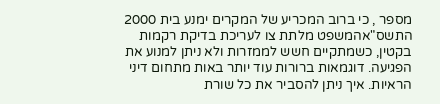מספר , כי ברוב המכריע של המקרים ימנע בית 2000 התשס"אהמשפט מלתת צו לעריכת בדיקת רקמות בקטין, כשמתקיים חשש לממזרות ולא ניתן למנוע את הפגיעה. דוגמאות ברורות עוד יותר באות מתחום דיני הראיות. איך ניתן להסביר את כל שורת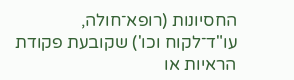החסיונות (רופא־חולה, עו"ד־לקוח וכו') שקובעת פקודת הראיות או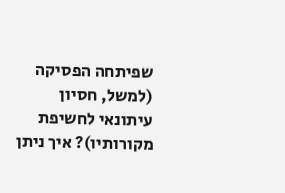שפיתחה הפסיקה (למשל, חסיון עיתונאי לחשיפת מקורותיו)? איך ניתן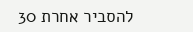להסביר אחרת 30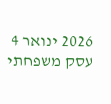2026 ינואר 4 עסק משפחתי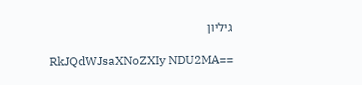גיליון

RkJQdWJsaXNoZXIy NDU2MA==